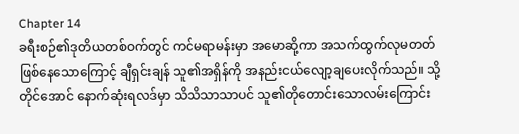Chapter 14
ခရီးစဉ်၏ဒုတိယတစ်ဝက်တွင် ကင်မရာမန်းမှာ အမောဆို့ကာ အသက်ထွက်လုမတတ်ဖြစ်နေသောကြောင့် ချီရှင်းချန် သူ၏အရှိန်ကို အနည်းငယ်လျော့ချပေးလိုက်သည်။ သို့တိုင်အောင် နောက်ဆုံးရလဒ်မှာ သိသိသာသာပင် သူ၏တိုတောင်းသောလမ်းကြောင်း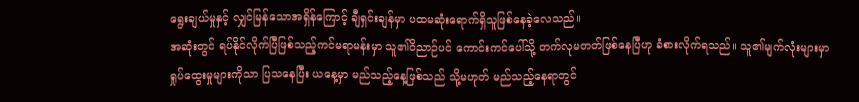ရွေးချယ်မှုနှင့် လျှင်မြန်သောအရှိန်ကြောင့် ချီရှင်းချန်မှာ ပထမဆုံးရောက်ရှိသူဖြစ်နေခဲ့လေသည်။
အဆုံးတွင် ရပ်နိုင်လိုက်ပြီဖြစ်သည့်ကင်မရာမန်းမှာ သူ၏ဝိညာဉ်ပင် ကောင်းကင်ပေါ်သို့ တက်လုမတတ်ဖြစ်နေပြီဟု ခံစားလိုက်ရသည်။ သူ၏မျက်လုံးများမှာ ရှုပ်ထွေးမှုများကိုသာ ပြသနေပြီး ယနေ့မှာ မည်သည့်နေ့ဖြစ်သည် သို့မဟုတ် မည်သည့်နေရာတွင်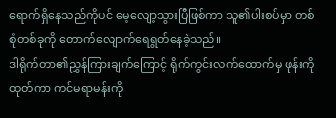ရောက်ရှိနေသည်ကိုပင် မေ့လျော့သွားပြီဖြစ်ကာ သူ၏ပါးစပ်မှာ တစ်စုံတစ်ခုကို တောက်လျောက်ရေရွတ်နေခဲ့သည်။
ဒါရိုက်တာ၏ညွှန်ကြားချက်ကြောင့် ရိုက်ကွင်းလက်ထောက်မှ ဖုန်းကိုထုတ်ကာ ကင်မရာမန်းကို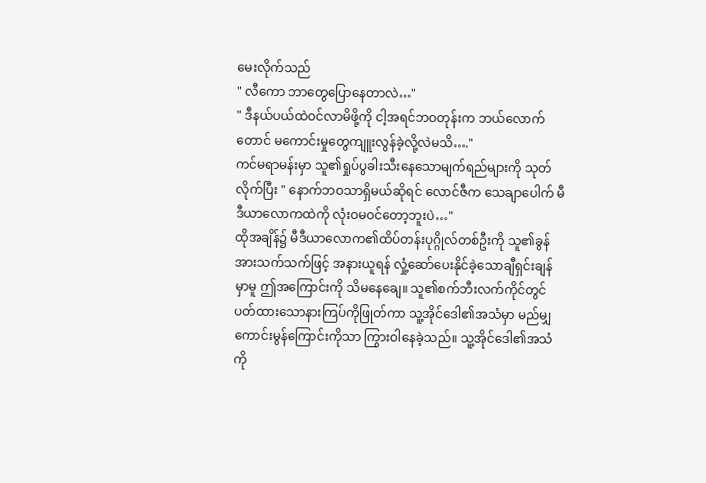မေးလိုက်သည်
" လီကော ဘာတွေပြောနေတာလဲ…"
" ဒီနယ်ပယ်ထဲဝင်လာမိဖို့ကို ငါ့အရင်ဘဝတုန်းက ဘယ်လောက်တောင် မကောင်းမှုတွေကျူးလွန်ခဲ့လို့လဲမသိ…."
ကင်မရာမန်းမှာ သူ၏ရှုပ်ပွခါးသီးနေသောမျက်ရည်များကို သုတ်လိုက်ပြီး " နောက်ဘဝသာရှိမယ်ဆိုရင် လောင်ဇီက သေချာပေါက် မီဒီယာလောကထဲကို လုံးဝမဝင်တော့ဘူးပဲ…"
ထိုအချိန်၌ မီဒီယာလောက၏ထိပ်တန်းပုဂ္ဂိုလ်တစ်ဦးကို သူ၏ခွန်အားသက်သက်ဖြင့် အနားယူရန် လှုံ့ဆော်ပေးနိုင်ခဲ့သောချီရှင်းချန်မှာမူ ဤအကြောင်းကို သိမနေချေ။ သူ၏စက်ဘီးလက်ကိုင်တွင်ပတ်ထားသောနားကြပ်ကိုဖြုတ်ကာ သူ့အိုင်ဒေါ၏အသံမှာ မည်မျှကောင်းမွန်ကြောင်းကိုသာ ကြွားဝါနေခဲ့သည်။ သူ့အိုင်ဒေါ၏အသံကို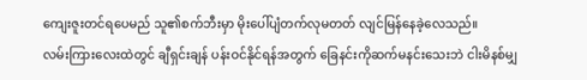ကျေးဇူးတင်ရပေမည် သူ၏စက်ဘီးမှာ မိုးပေါ်ပျံတက်လုမတတ် လျင်မြန်နေခဲ့လေသည်။
လမ်းကြားလေးထဲတွင် ချီရှင်းချန် ပန်းဝင်နိုင်ရန်အတွက် ခြေနင်းကိုဆက်မနင်းသေးဘဲ ငါးမိနစ်မျှ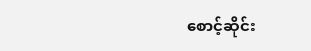စောင့်ဆိုင်း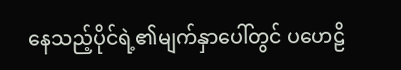နေသည့်ပိုင်ရဲ့၏မျက်နှာပေါ်တွင် ပဟေဠိ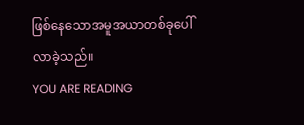ဖြစ်နေသောအမူအယာတစ်ခုပေါ်လာခဲ့သည်။
YOU ARE READING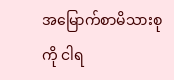အမြောက်စာမိသားစုကို ငါရ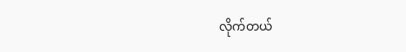လိုက်တယ်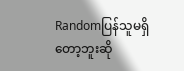Randomပြန်သူမရှိတော့ဘူးဆို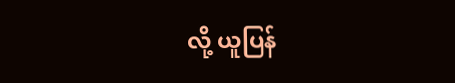လို့ ယူပြန်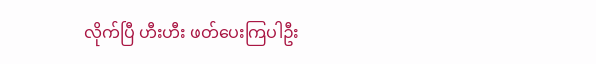လိုက်ပြီ ဟီးဟီး ဖတ်ပေးကြပါဦး